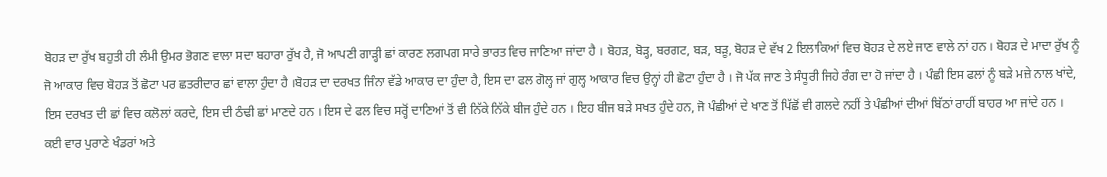ਬੋਹੜ ਦਾ ਰੁੱਖ ਬਹੁਤੀ ਹੀ ਲੰਮੀ ਉਮਰ ਭੋਗਣ ਵਾਲਾ ਸਦਾ ਬਹਾਰਾ ਰੁੱਖ ਹੈ, ਜੋ ਆਪਣੀ ਗਾੜ੍ਹੀ ਛਾਂ ਕਾਰਣ ਲਗਪਗ ਸਾਰੇ ਭਾਰਤ ਵਿਚ ਜਾਣਿਆ ਜਾਂਦਾ ਹੈ । ਬੋਹੜ, ਬੋੜ੍ਹ, ਬਰਗਟ, ਬੜ, ਬੜੂ, ਬੋਹੜ ਦੇ ਵੱਖ 2 ਇਲਾਕਿਆਂ ਵਿਚ ਬੋਹੜ ਦੇ ਲਏ ਜਾਣ ਵਾਲੇ ਨਾਂ ਹਨ । ਬੋਹੜ ਦੇ ਮਾਦਾ ਰੁੱਖ ਨੂੰ ਜੋ ਆਕਾਰ ਵਿਚ ਬੋਹੜ ਤੋਂ ਛੋਟਾ ਪਰ ਛਤਰੀਦਾਰ ਛਾਂ ਵਾਲਾ ਹੁੰਦਾ ਹੈ ।ਬੋਹੜ ਦਾ ਦਰਖਤ ਜਿੰਨਾ ਵੱਡੇ ਆਕਾਰ ਦਾ ਹੁੰਦਾ ਹੈ, ਇਸ ਦਾ ਫਲ ਗੋਲ੍ਹ ਜਾਂ ਗੁਲ੍ਹ ਆਕਾਰ ਵਿਚ ਉਨ੍ਹਾਂ ਹੀ ਛੋਟਾ ਹੁੰਦਾ ਹੈ । ਜੋ ਪੱਕ ਜਾਣ ਤੇ ਸੰਧੂਰੀ ਜਿਹੇ ਰੰਗ ਦਾ ਹੋ ਜਾਂਦਾ ਹੈ । ਪੰਛੀ ਇਸ ਫਲਾਂ ਨੂੰ ਬੜੇ ਮਜ਼ੇ ਨਾਲ ਖਾਂਦੇ, ਇਸ ਦਰਖਤ ਦੀ ਛਾਂ ਵਿਚ ਕਲੋਲਾਂ ਕਰਦੇ, ਇਸ ਦੀ ਠੰਢੀ ਛਾਂ ਮਾਣਦੇ ਹਨ । ਇਸ ਦੇ ਫਲ ਵਿਚ ਸਰ੍ਹੋਂ ਦਾਣਿਆਂ ਤੋਂ ਵੀ ਨਿੱਕੇ ਨਿੱਕੇ ਬੀਜ ਹੁੰਦੇ ਹਨ । ਇਹ ਬੀਜ ਬੜੇ ਸਖਤ ਹੁੰਦੇ ਹਨ, ਜੋ ਪੰਛੀਆਂ ਦੇ ਖਾਣ ਤੋਂ ਪਿੱਛੋਂ ਵੀ ਗਲਦੇ ਨਹੀਂ ਤੇ ਪੰਛੀਆਂ ਦੀਆਂ ਬਿੱਠਾਂ ਰਾਹੀਂ ਬਾਹਰ ਆ ਜਾਂਦੇ ਹਨ । ਕਈ ਵਾਰ ਪੁਰਾਣੇ ਖੰਡਰਾਂ ਅਤੇ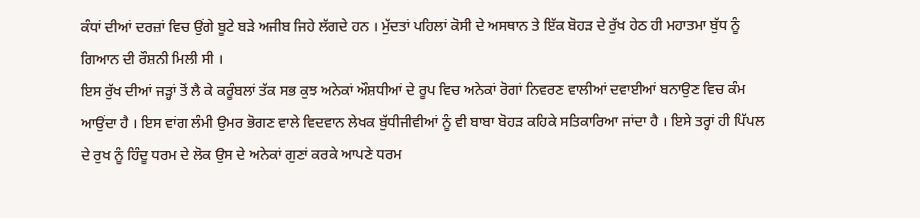ਕੰਧਾਂ ਦੀਆਂ ਦਰਜ਼ਾਂ ਵਿਚ ਉਂਗੇ ਬੂਟੇ ਬੜੇ ਅਜੀਬ ਜਿਹੇ ਲੱਗਦੇ ਹਨ । ਮੁੱਦਤਾਂ ਪਹਿਲਾਂ ਕੋਸੀ ਦੇ ਅਸਥਾਨ ਤੇ ਇੱਕ ਬੋਹੜ ਦੇ ਰੁੱਖ ਹੇਠ ਹੀ ਮਹਾਤਮਾ ਬੁੱਧ ਨੂੰ ਗਿਆਨ ਦੀ ਰੌਸ਼ਨੀ ਮਿਲੀ ਸੀ ।
ਇਸ ਰੁੱਖ ਦੀਆਂ ਜੜ੍ਹਾਂ ਤੋਂ ਲੈ ਕੇ ਕਰੂੰਬਲਾਂ ਤੱਕ ਸਭ ਕੁਝ ਅਨੇਕਾਂ ਔਸ਼ਧੀਆਂ ਦੇ ਰੂਪ ਵਿਚ ਅਨੇਕਾਂ ਰੋਗਾਂ ਨਿਵਰਣ ਵਾਲੀਆਂ ਦਵਾਈਆਂ ਬਨਾਉਣ ਵਿਚ ਕੰਮ ਆਉਂਦਾ ਹੈ । ਇਸ ਵਾਂਗ ਲੰਮੀ ਉਮਰ ਭੋਗਣ ਵਾਲੇ ਵਿਦਵਾਨ ਲੇਖਕ ਬੁੱਧੀਜੀਵੀਆਂ ਨੂੰ ਵੀ ਬਾਬਾ ਬੋਹੜ ਕਹਿਕੇ ਸਤਿਕਾਰਿਆ ਜਾਂਦਾ ਹੈ । ਇਸੇ ਤਰ੍ਹਾਂ ਹੀ ਪਿੱਪਲ ਦੇ ਰੁਖ ਨੂੰ ਹਿੰਦੂ ਧਰਮ ਦੇ ਲੋਕ ਉਸ ਦੇ ਅਨੇਕਾਂ ਗੁਣਾਂ ਕਰਕੇ ਆਪਣੇ ਧਰਮ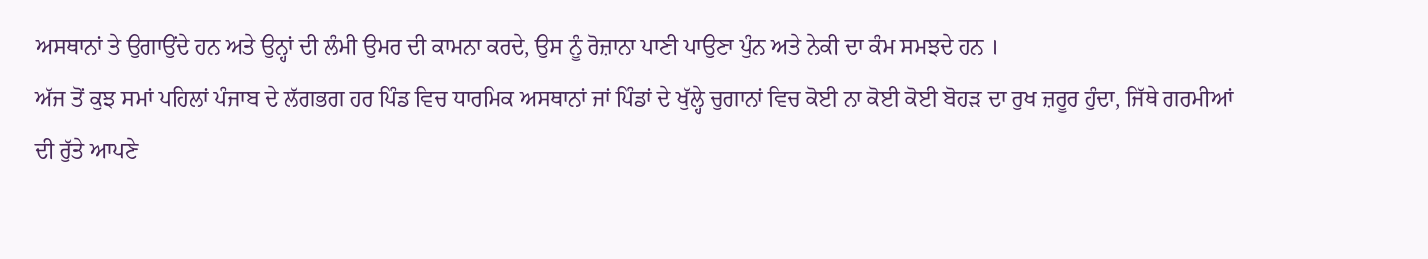ਅਸਥਾਨਾਂ ਤੇ ਉਗਾਉਂਦੇ ਹਨ ਅਤੇ ਉਨ੍ਹਾਂ ਦੀ ਲੰਮੀ ਉਮਰ ਦੀ ਕਾਮਨਾ ਕਰਦੇ, ਉਸ ਨੂੰ ਰੋਜ਼ਾਨਾ ਪਾਣੀ ਪਾਉਣਾ ਪੁੰਨ ਅਤੇ ਨੇਕੀ ਦਾ ਕੰਮ ਸਮਝਦੇ ਹਨ ।
ਅੱਜ ਤੋਂ ਕੁਝ ਸਮਾਂ ਪਹਿਲਾਂ ਪੰਜਾਬ ਦੇ ਲੱਗਭਗ ਹਰ ਪਿੰਡ ਵਿਚ ਧਾਰਮਿਕ ਅਸਥਾਨਾਂ ਜਾਂ ਪਿੰਡਾਂ ਦੇ ਖੁੱਲ੍ਹੇ ਚੁਗਾਨਾਂ ਵਿਚ ਕੋਈ ਨਾ ਕੋਈ ਕੋਈ ਬੋਹੜ ਦਾ ਰੁਖ ਜ਼ਰੂਰ ਹੁੰਦਾ, ਜਿੱਥੇ ਗਰਮੀਆਂ ਦੀ ਰੁੱਤੇ ਆਪਣੇ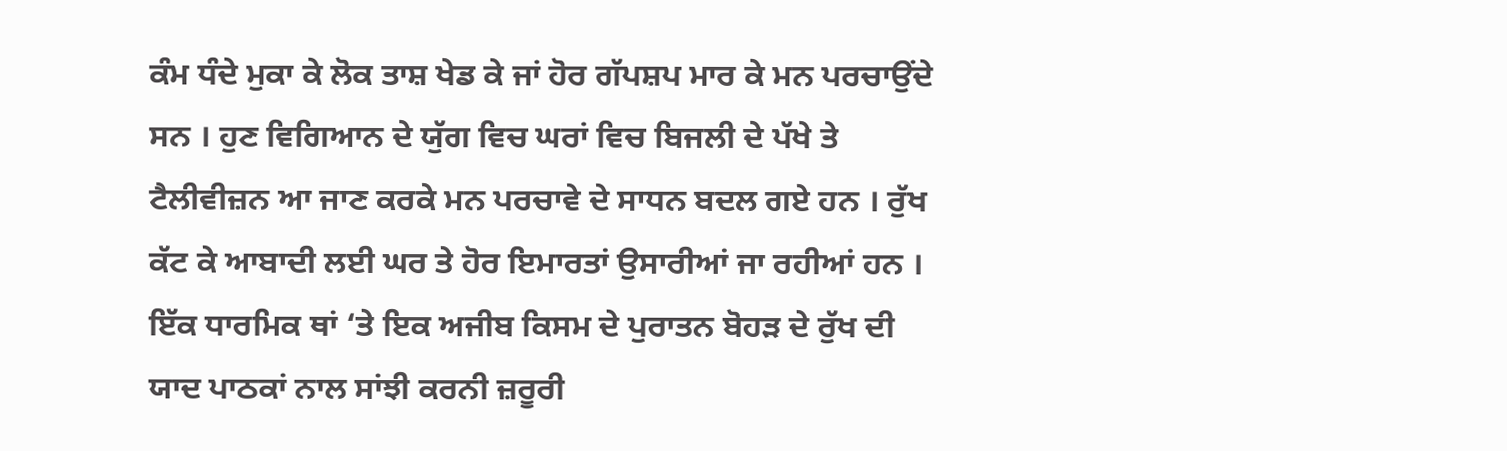ਕੰਮ ਧੰਦੇ ਮੁਕਾ ਕੇ ਲੋਕ ਤਾਸ਼ ਖੇਡ ਕੇ ਜਾਂ ਹੋਰ ਗੱਪਸ਼ਪ ਮਾਰ ਕੇ ਮਨ ਪਰਚਾਉਂਦੇ ਸਨ । ਹੁਣ ਵਿਗਿਆਨ ਦੇ ਯੁੱਗ ਵਿਚ ਘਰਾਂ ਵਿਚ ਬਿਜਲੀ ਦੇ ਪੱਖੇ ਤੇ ਟੈਲੀਵੀਜ਼ਨ ਆ ਜਾਣ ਕਰਕੇ ਮਨ ਪਰਚਾਵੇ ਦੇ ਸਾਧਨ ਬਦਲ ਗਏ ਹਨ । ਰੁੱਖ ਕੱਟ ਕੇ ਆਬਾਦੀ ਲਈ ਘਰ ਤੇ ਹੋਰ ਇਮਾਰਤਾਂ ਉਸਾਰੀਆਂ ਜਾ ਰਹੀਆਂ ਹਨ ।
ਇੱਕ ਧਾਰਮਿਕ ਥਾਂ ‘ਤੇ ਇਕ ਅਜੀਬ ਕਿਸਮ ਦੇ ਪੁਰਾਤਨ ਬੋਹੜ ਦੇ ਰੁੱਖ ਦੀ ਯਾਦ ਪਾਠਕਾਂ ਨਾਲ ਸਾਂਝੀ ਕਰਨੀ ਜ਼ਰੂਰੀ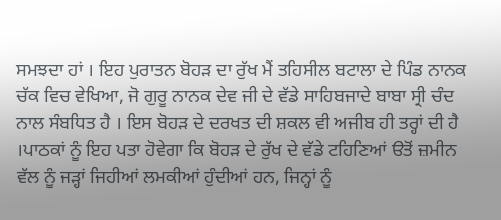ਸਮਝਦਾ ਹਾਂ । ਇਹ ਪੁਰਾਤਨ ਬੋਹੜ ਦਾ ਰੁੱਖ ਮੈਂ ਤਹਿਸੀਲ ਬਟਾਲਾ ਦੇ ਪਿੰਡ ਨਾਨਕ ਚੱਕ ਵਿਚ ਵੇਖਿਆ, ਜੋ ਗੁਰੂ ਨਾਨਕ ਦੇਵ ਜੀ ਦੇ ਵੱਡੇ ਸਾਹਿਬਜਾਦੇ ਬਾਬਾ ਸ੍ਰੀ ਚੰਦ ਨਾਲ ਸੰਬਧਿਤ ਹੈ । ਇਸ ਬੋਹੜ ਦੇ ਦਰਖਤ ਦੀ ਸ਼ਕਲ ਵੀ ਅਜੀਬ ਹੀ ਤਰ੍ਹਾਂ ਦੀ ਹੈ ।ਪਾਠਕਾਂ ਨੂੰ ਇਹ ਪਤਾ ਹੋਵੇਗਾ ਕਿ ਬੋਹੜ ਦੇ ਰੁੱਖ ਦੇ ਵੱਡੇ ਟਹਿਣਿਆਂ ੳਤੋਂ ਜ਼ਮੀਨ ਵੱਲ ਨੂੰ ਜੜ੍ਹਾਂ ਜਿਹੀਆਂ ਲਮਕੀਆਂ ਹੁੰਦੀਆਂ ਹਨ, ਜਿਨ੍ਹਾਂ ਨੂੰ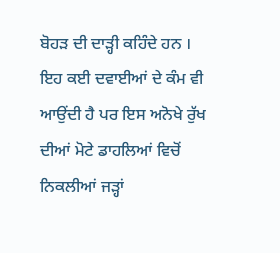ਬੋਹੜ ਦੀ ਦਾੜ੍ਹੀ ਕਹਿੰਦੇ ਹਨ । ਇਹ ਕਈ ਦਵਾਈਆਂ ਦੇ ਕੰਮ ਵੀ ਆਉਂਦੀ ਹੈ ਪਰ ਇਸ ਅਨੋਖੇ ਰੁੱਖ ਦੀਆਂ ਮੋਟੇ ਡਾਹਲਿਆਂ ਵਿਚੋਂ ਨਿਕਲੀਆਂ ਜੜ੍ਹਾਂ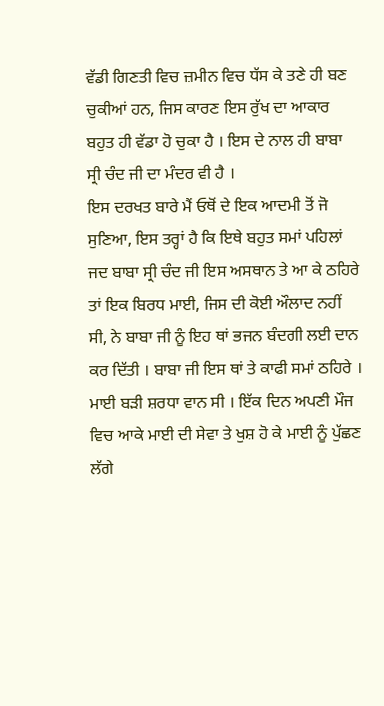ਵੱਡੀ ਗਿਣਤੀ ਵਿਚ ਜ਼ਮੀਨ ਵਿਚ ਧੱਸ ਕੇ ਤਣੇ ਹੀ ਬਣ ਚੁਕੀਆਂ ਹਨ, ਜਿਸ ਕਾਰਣ ਇਸ ਰੁੱਖ ਦਾ ਆਕਾਰ ਬਹੁਤ ਹੀ ਵੱਡਾ ਹੋ ਚੁਕਾ ਹੈ । ਇਸ ਦੇ ਨਾਲ ਹੀ ਬਾਬਾ ਸ੍ਰੀ ਚੰਦ ਜੀ ਦਾ ਮੰਦਰ ਵੀ ਹੈ ।
ਇਸ ਦਰਖਤ ਬਾਰੇ ਮੈਂ ਓਥੋਂ ਦੇ ਇਕ ਆਦਮੀ ਤੋਂ ਜੋ ਸੁਣਿਆ, ਇਸ ਤਰ੍ਹਾਂ ਹੈ ਕਿ ਇਥੇ ਬਹੁਤ ਸਮਾਂ ਪਹਿਲਾਂ ਜਦ ਬਾਬਾ ਸ੍ਰੀ ਚੰਦ ਜੀ ਇਸ ਅਸਥਾਨ ਤੇ ਆ ਕੇ ਠਹਿਰੇ ਤਾਂ ਇਕ ਬਿਰਧ ਮਾਈ, ਜਿਸ ਦੀ ਕੋਈ ਔਲਾਦ ਨਹੀਂ ਸੀ, ਨੇ ਬਾਬਾ ਜੀ ਨੂੰ ਇਹ ਥਾਂ ਭਜਨ ਬੰਦਗੀ ਲਈ ਦਾਨ ਕਰ ਦਿੱਤੀ । ਬਾਬਾ ਜੀ ਇਸ ਥਾਂ ਤੇ ਕਾਫੀ ਸਮਾਂ ਠਹਿਰੇ । ਮਾਈ ਬੜੀ ਸ਼ਰਧਾ ਵਾਨ ਸੀ । ਇੱਕ ਦਿਨ ਅਪਣੀ ਮੌਜ ਵਿਚ ਆਕੇ ਮਾਈ ਦੀ ਸੇਵਾ ਤੇ ਖੁਸ਼ ਹੋ ਕੇ ਮਾਈ ਨੂੰ ਪੁੱਛਣ ਲੱਗੇ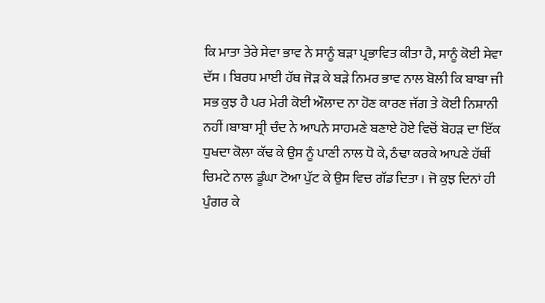ਕਿ ਮਾਤਾ ਤੇਰੇ ਸੇਵਾ ਭਾਵ ਨੇ ਸਾਨੂੰ ਬੜਾ ਪ੍ਰਭਾਵਿਤ ਕੀਤਾ ਹੈ, ਸਾਨੂੰ ਕੋਈ ਸੇਵਾ ਦੱਸ । ਬਿਰਧ ਮਾਈ ਹੱਥ ਜੋੜ ਕੇ ਬੜੇ ਨਿਮਰ ਭਾਵ ਨਾਲ ਬੋਲੀ ਕਿ ਬਾਬਾ ਜੀ ਸਭ ਕੁਝ ਹੈ ਪਰ ਮੇਰੀ ਕੋਈ ਔਲਾਦ ਨਾ ਹੋਣ ਕਾਰਣ ਜੱਗ ਤੇ ਕੋਈ ਨਿਸ਼ਾਨੀ ਨਹੀਂ ।ਬਾਬਾ ਸ੍ਰੀ ਚੰਦ ਨੇ ਆਪਨੇ ਸਾਹਮਣੇ ਬਣਾਏ ਹੋਏ ਵਿਚੋਂ ਬੋਹੜ ਦਾ ਇੱਕ ਧੁਖਦਾ ਕੋਲਾ ਕੱਢ ਕੇ ਉਸ ਨੂੰ ਪਾਣੀ ਨਾਲ ਧੋ ਕੇ, ਠੰਢਾ ਕਰਕੇ ਆਪਣੇ ਹੱਥੀਂ ਚਿਮਟੇ ਨਾਲ ਡੂੰਘਾ ਟੋਆ ਪੁੱਟ ਕੇ ਉਸ ਵਿਚ ਗੱਡ ਦਿਤਾ । ਜੋ ਕੁਝ ਦਿਨਾਂ ਹੀ ਪੁੰਗਰ ਕੇ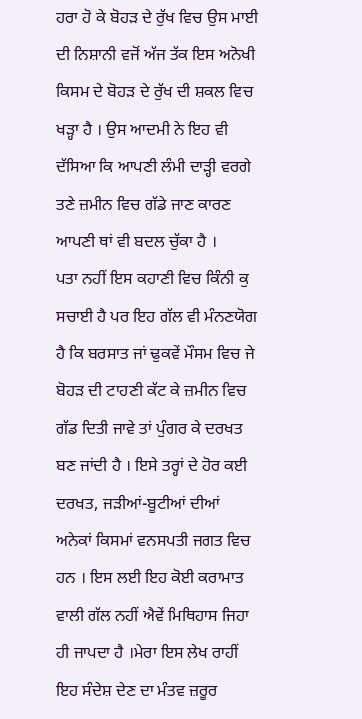ਹਰਾ ਹੋ ਕੇ ਬੋਹੜ ਦੇ ਰੁੱਖ ਵਿਚ ਉਸ ਮਾਈ ਦੀ ਨਿਸ਼ਾਨੀ ਵਜੋਂ ਅੱਜ ਤੱਕ ਇਸ ਅਨੋਖੀ ਕਿਸਮ ਦੇ ਬੋਹੜ ਦੇ ਰੁੱਖ ਦੀ ਸ਼ਕਲ ਵਿਚ ਖੜ੍ਹਾ ਹੈ । ਉਸ ਆਦਮੀ ਨੇ ਇਹ ਵੀ ਦੱਸਿਆ ਕਿ ਆਪਣੀ ਲੰਮੀ ਦਾੜ੍ਹੀ ਵਰਗੇ ਤਣੇ ਜ਼ਮੀਨ ਵਿਚ ਗੱਡੇ ਜਾਣ ਕਾਰਣ ਆਪਣੀ ਥਾਂ ਵੀ ਬਦਲ ਚੁੱਕਾ ਹੈ ।
ਪਤਾ ਨਹੀਂ ਇਸ ਕਹਾਣੀ ਵਿਚ ਕਿੰਨੀ ਕੁ ਸਚਾਈ ਹੈ ਪਰ ਇਹ ਗੱਲ ਵੀ ਮੰਨਣਯੋਗ ਹੈ ਕਿ ਬਰਸਾਤ ਜਾਂ ਢੁਕਵੇਂ ਮੌਸਮ ਵਿਚ ਜੇ ਬੋਹੜ ਦੀ ਟਾਹਣੀ ਕੱਟ ਕੇ ਜ਼ਮੀਨ ਵਿਚ ਗੱਡ ਦਿਤੀ ਜਾਵੇ ਤਾਂ ਪੁੰਗਰ ਕੇ ਦਰਖਤ ਬਣ ਜਾਂਦੀ ਹੈ । ਇਸੇ ਤਰ੍ਹਾਂ ਦੇ ਹੋਰ ਕਈ ਦਰਖਤ, ਜੜੀਆਂ-ਬੂਟੀਆਂ ਦੀਆਂ ਅਨੇਕਾਂ ਕਿਸਮਾਂ ਵਨਸਪਤੀ ਜਗਤ ਵਿਚ ਹਨ । ਇਸ ਲਈ ਇਹ ਕੋਈ ਕਰਾਮਾਤ ਵਾਲੀ ਗੱਲ ਨਹੀਂ ਐਵੇਂ ਮਿਥਿਹਾਸ ਜਿਹਾ ਹੀ ਜਾਪਦਾ ਹੈ ।ਮੇਰਾ ਇਸ ਲੇਖ ਰਾਹੀਂ ਇਹ ਸੰਦੇਸ਼ ਦੇਣ ਦਾ ਮੰਤਵ ਜ਼ਰੂਰ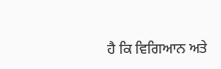ਹੈ ਕਿ ਵਿਗਿਆਨ ਅਤੇ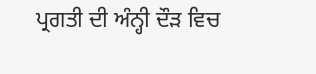ਪ੍ਰਗਤੀ ਦੀ ਅੰਨ੍ਹੀ ਦੌੜ ਵਿਚ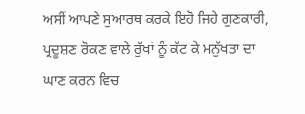ਅਸੀਂ ਆਪਣੇ ਸੁਆਰਥ ਕਰਕੇ ਇਹੋ ਜਿਹੇ ਗੁਣਕਾਰੀ, ਪ੍ਰਦੂਸ਼ਣ ਰੋਕਣ ਵਾਲੇ ਰੁੱਖਾਂ ਨੂੰ ਕੱਟ ਕੇ ਮਨੁੱਖਤਾ ਦਾ ਘਾਣ ਕਰਨ ਵਿਚ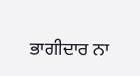ਭਾਗੀਦਾਰ ਨਾ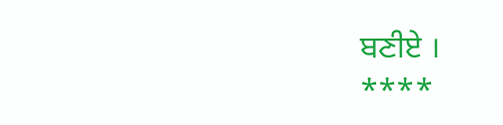ਬਣੀਏ ।
****